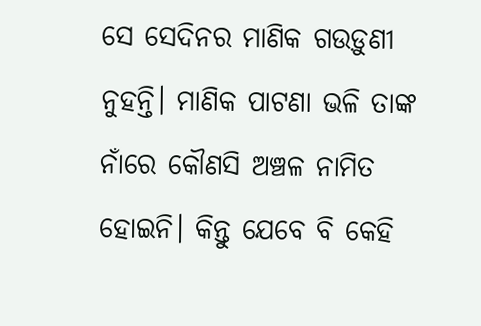ସେ ସେଦିନର ମାଣିକ ଗଉଡ଼ୁଣୀ ନୁହନ୍ତି। ମାଣିକ ପାଟଣା ଭଳି ତାଙ୍କ ନାଁରେ କୌଣସି ଅଞ୍ଚଳ ନାମିତ ହୋଇନି। କିନ୍ତୁ ଯେବେ ବି କେହି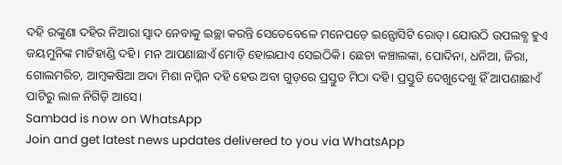ଦହି ରଙ୍କୁଣା ଦହିର ନିଆରା ସ୍ବାଦ ନେବାକୁ ଇଚ୍ଛା କରନ୍ତି ସେତେବେଳେ ମନେପଡ଼େ ଇନ୍ଫୋସିଟି ରୋଡ୍। ଯୋଉଠି ଉପଲବ୍ଧ ହୁଏ ଜୟମୁନିଙ୍କ ମାଟିହାଣ୍ଡି ଦହି। ମନ ଆପଣାଛାଏଁ ମୋଡ଼ି ହୋଇଯାଏ ସେଇଠିକି। ଛେଚା କଞ୍ଚାଲଙ୍କା, ପୋଦିନା, ଧନିଆ, ଜିରା, ଗୋଲମରିଚ, ଆମ୍ବକଷିଆ ଅଦା ମିଶା ନମ୍କିନ ଦହି ହେଉ ଅବା ଗୁଡ଼ରେ ପ୍ରସ୍ତୁତ ମିଠା ଦହି। ପ୍ରସ୍ତୁତି ଦେଖୁଦେଖୁ ହିଁ ଆପଣାଛାଏଁ ପାଟିରୁ ଲାଳ ନିଗିଡ଼ି ଆସେ।
Sambad is now on WhatsApp
Join and get latest news updates delivered to you via WhatsApp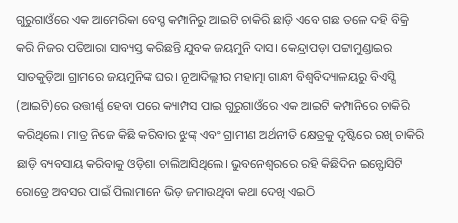ଗୁରୁଗାଓଁରେ ଏକ ଆମେରିକା ବେସ୍ଡ କମ୍ପାନିରୁ ଆଇଟି ଚାକିରି ଛାଡ଼ି ଏବେ ଗଛ ତଳେ ଦହି ବିକ୍ରି କରି ନିଜର ପତିଆରା ସାବ୍ୟସ୍ତ କରିଛନ୍ତି ଯୁବକ ଜୟମୁନି ଦାସ। କେନ୍ଦ୍ରାପଡ଼ା ପଟ୍ଟାମୁଣ୍ଡାଇର ସାତକୁଡ଼ିଆ ଗ୍ରାମରେ ଜୟମୁନିଙ୍କ ଘର। ନୂଆଦିଲ୍ଲୀର ମହାତ୍ମା ଗାନ୍ଧୀ ବିଶ୍ବବିଦ୍ୟାଳୟରୁ ବିଏସ୍ସି (ଆଇଟି)ରେ ଉତ୍ତୀର୍ଣ୍ଣ ହେବା ପରେ କ୍ୟାମ୍ପସ ପାଇ ଗୁରୁଗାଓଁରେ ଏକ ଆଇଟି କମ୍ପାନିରେ ଚାକିରି କରିଥିଲେ। ମାତ୍ର ନିଜେ କିଛି କରିବାର ଝୁଙ୍କ୍ ଏବଂ ଗ୍ରାମୀଣ ଅର୍ଥନୀତି କ୍ଷେତ୍ରକୁ ଦୃଷ୍ଟିରେ ରଖି ଚାକିରି ଛାଡ଼ି ବ୍ୟବସାୟ କରିବାକୁ ଓଡ଼ିଶା ଚାଲିଆସିଥିଲେ। ଭୁବନେଶ୍ବରରେ ରହି କିଛିଦିନ ଇନ୍ଫୋସିଟି ରୋଡ୍ରେ ଅବସର ପାଇଁ ପିଲାମାନେ ଭିଡ଼ ଜମାଉଥିବା କଥା ଦେଖି ଏଇଠି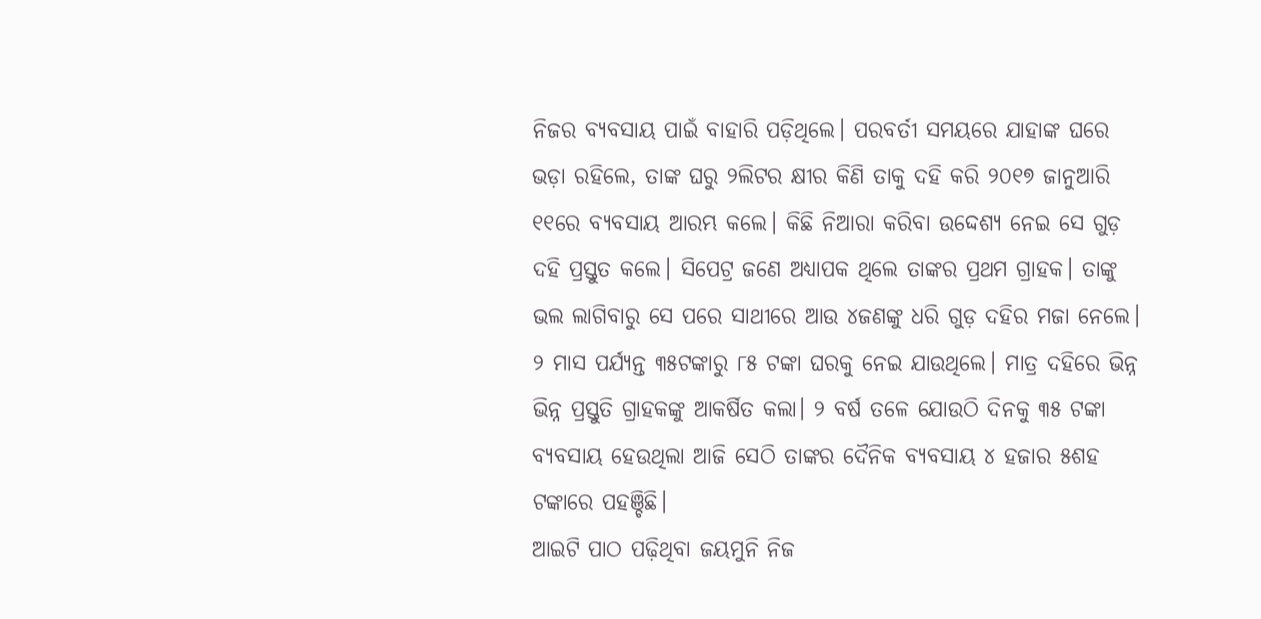ନିଜର ବ୍ୟବସାୟ ପାଇଁ ବାହାରି ପଡ଼ିଥିଲେ। ପରବର୍ତୀ ସମୟରେ ଯାହାଙ୍କ ଘରେ ଭଡ଼ା ରହିଲେ, ତାଙ୍କ ଘରୁ ୨ଲିଟର କ୍ଷୀର କିଣି ତାକୁ ଦହି କରି ୨୦୧୭ ଜାନୁଆରି ୧୧ରେ ବ୍ୟବସାୟ ଆରମ୍ଭ କଲେ। କିଛି ନିଆରା କରିବା ଉଦ୍ଦେଶ୍ୟ ନେଇ ସେ ଗୁଡ଼ ଦହି ପ୍ରସ୍ତୁତ କଲେ। ସିପେଟ୍ର ଜଣେ ଅଧ୍ୟାପକ ଥିଲେ ତାଙ୍କର ପ୍ରଥମ ଗ୍ରାହକ। ତାଙ୍କୁ ଭଲ ଲାଗିବାରୁ ସେ ପରେ ସାଥୀରେ ଆଉ ୪ଜଣଙ୍କୁ ଧରି ଗୁଡ଼ ଦହିର ମଜା ନେଲେ। ୨ ମାସ ପର୍ଯ୍ୟନ୍ତ ୩୫ଟଙ୍କାରୁ ୮୫ ଟଙ୍କା ଘରକୁ ନେଇ ଯାଉଥିଲେ। ମାତ୍ର ଦହିରେ ଭିନ୍ନ ଭିନ୍ନ ପ୍ରସ୍ତୁତି ଗ୍ରାହକଙ୍କୁ ଆକର୍ଷିତ କଲା। ୨ ବର୍ଷ ତଳେ ଯୋଉଠି ଦିନକୁ ୩୫ ଟଙ୍କା ବ୍ୟବସାୟ ହେଉଥିଲା ଆଜି ସେଠି ତାଙ୍କର ଦୈନିକ ବ୍ୟବସାୟ ୪ ହଜାର ୫ଶହ ଟଙ୍କାରେ ପହଞ୍ଚିଛି।
ଆଇଟି ପାଠ ପଢ଼ିଥିବା ଜୟମୁନି ନିଜ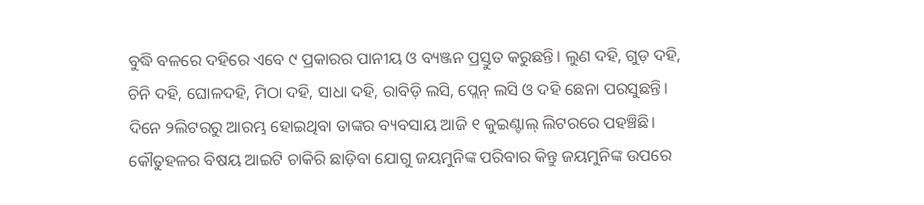ବୁଦ୍ଧି ବଳରେ ଦହିରେ ଏବେ ୯ ପ୍ରକାରର ପାନୀୟ ଓ ବ୍ୟଞ୍ଜନ ପ୍ରସ୍ତୁତ କରୁଛନ୍ତି। ଲୁଣ ଦହି, ଗୁଡ଼ ଦହି, ଚିନି ଦହି, ଘୋଳଦହି, ମିଠା ଦହି, ସାଧା ଦହି, ରାବିଡ଼ି ଲସି, ପ୍ଲେନ୍ ଲସି ଓ ଦହି ଛେନା ପରସୁଛନ୍ତି। ଦିନେ ୨ଲିଟରରୁ ଆରମ୍ଭ ହୋଇଥିବା ତାଙ୍କର ବ୍ୟବସାୟ ଆଜି ୧ କୁଇଣ୍ଟାଲ୍ ଲିଟରରେ ପହଞ୍ଚିଛି। କୌତୁହଳର ବିଷୟ ଆଇଟି ଚାକିରି ଛାଡ଼ିବା ଯୋଗୁ ଜୟମୁନିଙ୍କ ପରିବାର କିନ୍ତୁ ଜୟମୁନିଙ୍କ ଉପରେ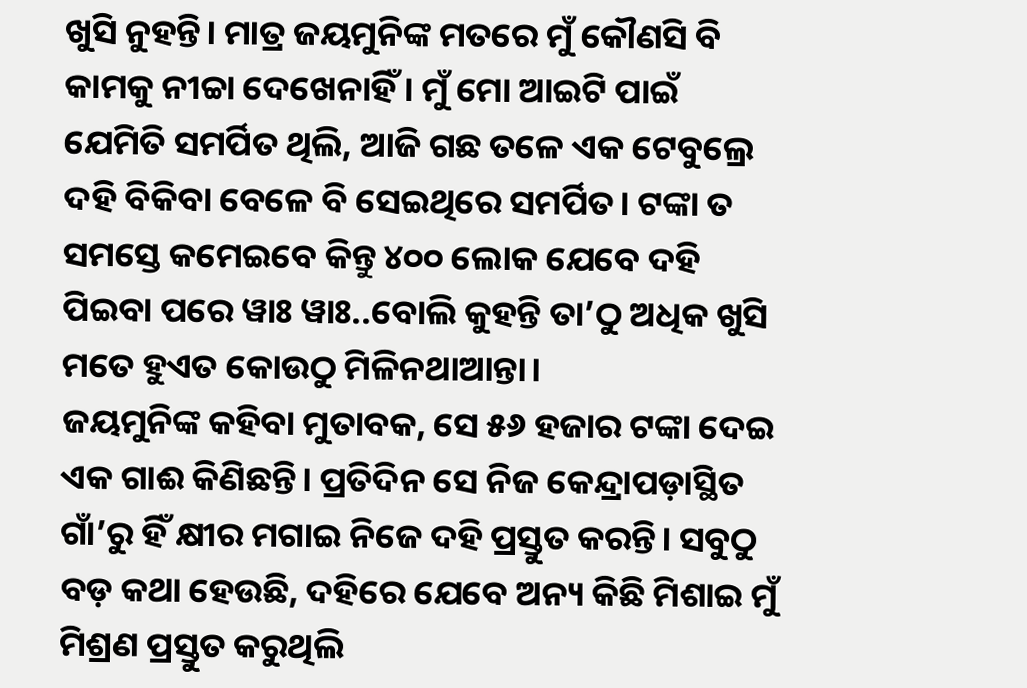ଖୁସି ନୁହନ୍ତି। ମାତ୍ର ଜୟମୁନିଙ୍କ ମତରେ ମୁଁ କୌଣସି ବି କାମକୁ ନୀଚ୍ଚା ଦେଖେନାହିଁ। ମୁଁ ମୋ ଆଇଟି ପାଇଁ ଯେମିତି ସମର୍ପିତ ଥିଲି, ଆଜି ଗଛ ତଳେ ଏକ ଟେବୁଲ୍ରେ ଦହି ବିକିବା ବେଳେ ବି ସେଇଥିରେ ସମର୍ପିତ। ଟଙ୍କା ତ ସମସ୍ତେ କମେଇବେ କିନ୍ତୁ ୪୦୦ ଲୋକ ଯେବେ ଦହି ପିଇବା ପରେ ୱାଃ ୱାଃ..ବୋଲି କୁହନ୍ତି ତା’ଠୁ ଅଧିକ ଖୁସି ମତେ ହୁଏତ କୋଉଠୁ ମିଳିନଥାଆନ୍ତା।
ଜୟମୁନିଙ୍କ କହିବା ମୁତାବକ, ସେ ୫୬ ହଜାର ଟଙ୍କା ଦେଇ ଏକ ଗାଈ କିଣିଛନ୍ତି। ପ୍ରତିଦିନ ସେ ନିଜ କେନ୍ଦ୍ରାପଡ଼ାସ୍ଥିତ ଗାଁ’ରୁ ହିଁ କ୍ଷୀର ମଗାଇ ନିଜେ ଦହି ପ୍ରସ୍ତୁତ କରନ୍ତି। ସବୁଠୁ ବଡ଼ କଥା ହେଉଛି, ଦହିରେ ଯେବେ ଅନ୍ୟ କିଛି ମିଶାଇ ମୁଁ ମିଶ୍ରଣ ପ୍ରସ୍ତୁତ କରୁଥିଲି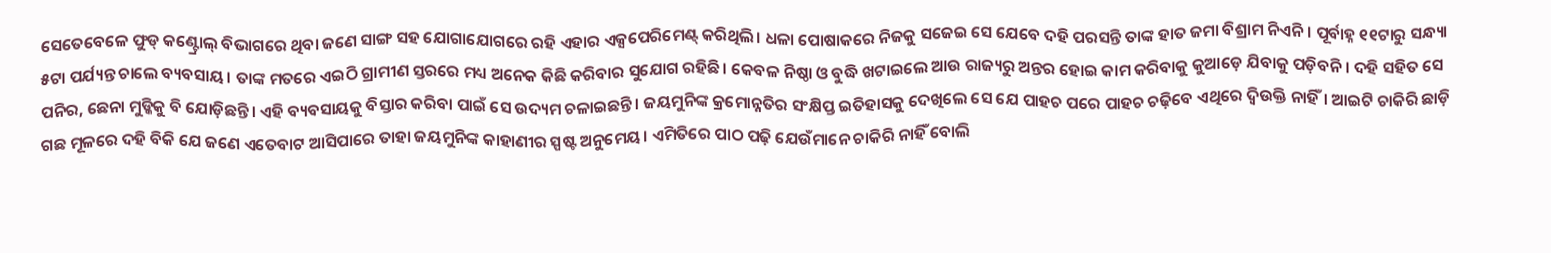ସେତେବେଳେ ଫୁଡ୍ କଣ୍ଟ୍ରୋଲ୍ ବିଭାଗରେ ଥିବା ଜଣେ ସାଙ୍ଗ ସହ ଯୋଗାଯୋଗରେ ରହି ଏହାର ଏକ୍ସପେରିମେଣ୍ଟ୍ କରିଥିଲି। ଧଳା ପୋଷାକରେ ନିଜକୁ ସଜେଇ ସେ ଯେବେ ଦହି ପରସନ୍ତି ତାଙ୍କ ହାତ ଜମା ବିଶ୍ରାମ ନିଏନି। ପୂର୍ବାହ୍ନ ୧୧ଟାରୁ ସନ୍ଧ୍ୟା ୫ଟା ପର୍ଯ୍ୟନ୍ତ ଚାଲେ ବ୍ୟବସାୟ। ତାଙ୍କ ମତରେ ଏଇଠି ଗ୍ରାମୀଣ ସ୍ତରରେ ମଧ୍ୟ ଅନେକ କିଛି କରିବାର ସୁଯୋଗ ରହିଛି। କେବଳ ନିଷ୍ଠା ଓ ବୁଦ୍ଧି ଖଟାଇଲେ ଆଉ ରାଜ୍ୟରୁ ଅନ୍ତର ହୋଇ କାମ କରିବାକୁ କୁଆଡ଼େ ଯିବାକୁ ପଡ଼ିବନି। ଦହି ସହିତ ସେ ପନିର, ଛେନା ମୁଡ୍କିକୁ ବି ଯୋଡ଼ିଛନ୍ତି। ଏହି ବ୍ୟବସାୟକୁ ବିସ୍ତାର କରିବା ପାଇଁ ସେ ଉଦ୍ୟମ ଚଳାଇଛନ୍ତି। ଜୟମୁନିଙ୍କ କ୍ରମୋନ୍ନତିର ସଂକ୍ଷିପ୍ତ ଇତିହାସକୁ ଦେଖିଲେ ସେ ଯେ ପାହଚ ପରେ ପାହଚ ଚଢ଼ିବେ ଏଥିରେ ଦ୍ବିଉକ୍ତି ନାହିଁ। ଆଇଟି ଚାକିରି ଛାଡ଼ି ଗଛ ମୂଳରେ ଦହି ବିକି ଯେ ଜଣେ ଏତେବାଟ ଆସିପାରେ ତାହା ଜୟମୁନିଙ୍କ କାହାଣୀର ସ୍ପଷ୍ଟ ଅନୁମେୟ। ଏମିତିରେ ପାଠ ପଢ଼ି ଯେଉଁମାନେ ଚାକିରି ନାହିଁ ବୋଲି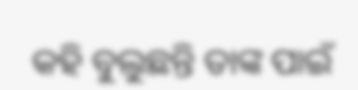କହି ବୁଲୁଛନ୍ତି ତାଙ୍କ ପାଇଁ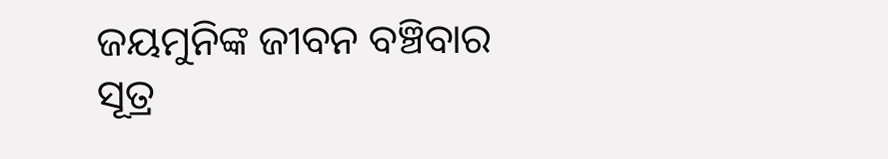ଜୟମୁନିଙ୍କ ଜୀବନ ବଞ୍ଚିବାର ସୂତ୍ର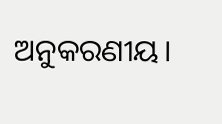ଅନୁକରଣୀୟ।